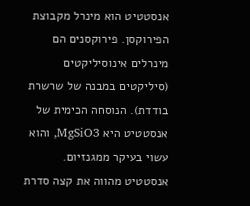אנסטטיט הוא מינרל מקבוצת הפירוקסן. פירוקסנים הם מינרלים אינוסיליקטים (סיליקטים במבנה של שרשרת בודדת). הנוסחה הכימית של אנסטטיט היא MgSiO3, והוא עשוי בעיקר ממגנזיום. אנסטטיט מהווה את קצה סדרת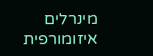מינרלים איזומורפית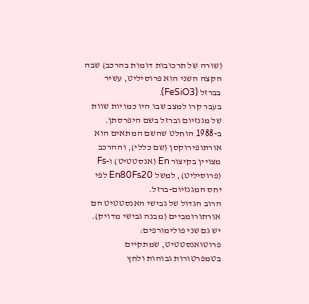(שורה של תרכובות דומות בהרכב) שבה הקצה השני הוא פרוסיליט, עשיר בברזל (FeSiO3).
בעבר קרו למצב שבו היו כמויות שוות של מגנזיום וברזל בשם היפרסתן. ב-1988 הוחלט שהשם המתאים הוא אורתופירוקסן (שם כללי), וההרכב מצויין בקיצור En (אנסטטיט) ו-Fs (פרוסיליט), למשל En80Fs20 לפי יחס המגנזיום-ברזל.
הרוב הגדול של גבישי האנסטטיט הם אורתורומביים (מבנה גבישי מדויק). יש גם שני פולימורפים: פרוטואנסטטיט, שמתקיים בטמפרטורות גבוהות ולחץ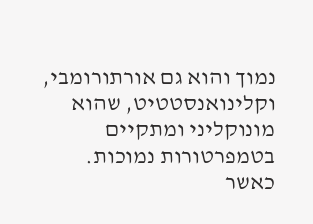נמוך והוא גם אורתורומבי, וקלינואנסטטיט, שהוא מונוקליני ומתקיים בטמפרטורות נמוכות.
כאשר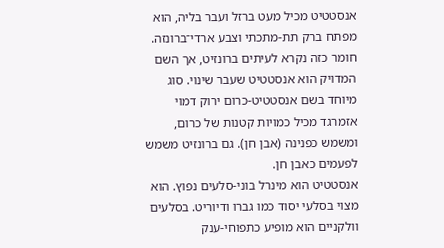אנסטטיט מכיל מעט ברזל ועבר בליה, הוא מפתח ברק תת-מתכתי וצבע ארדי־ברונזה. חומר כזה נקרא לעיתים ברונזיט, אך השם המדויק הוא אנסטטיט שעבר שינוי. סוג מיוחד בשם אנסטטיט-כרום ירוק דמוי אזמרגד מכיל כמויות קטנות של כרום, ומשמש כפנינה (אבן חן). גם ברונזיט משמש לפעמים כאבן חן.
אנסטטיט הוא מינרל בוני-סלעים נפוץ. הוא מצוי בסלעי יסוד כמו גברו ודיוריט. בסלעים וולקניים הוא מופיע כתפוחי-ענק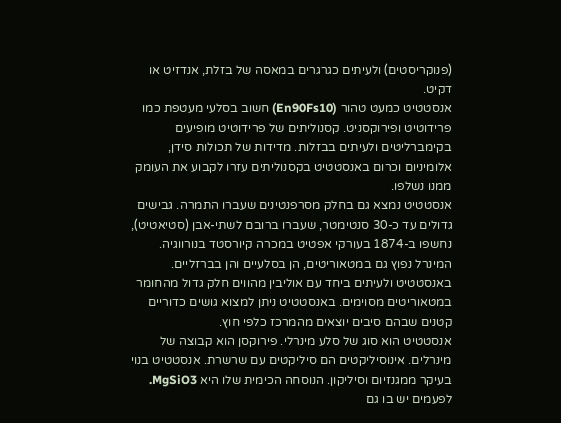(פנוקריסטים) ולעיתים כגרגרים במאסה של בזלת, אנדזיט או דקיט.
אנסטטיט כמעט טהור (En90Fs10) חשוב בסלעי מעטפת כמו פרידוטיט ופירוקסניט. קסנוליתים של פרידוטיט מופיעים בקימברליטים ולעיתים בבזלות. מדידות של תכולות סידן, אלומיניום וכרום באנסטטיט בקסנוליתים עזרו לקבוע את העומק ממנו נשלפו.
אנסטטיט נמצא גם בחלק מסרפנטינים שעברו התמרה. גבישים גדולים עד כ-30 סנטימטר, שעברו ברובם לשתי-אבן (סטיאטיט), נחשפו ב-1874 בעורקי אפטיט במכרה קיורסטד בנורווגיה.
המינרל נפוץ גם במטאוריטים, הן בסלעיים והן בברזליים. באנסטטיט ולעיתים ביחד עם אוליבין מהווים חלק גדול מהחומר במטאוריטים מסוימים. באנסטטיט ניתן למצוא גושים כדוריים קטנים שבהם סיבים יוצאים מהמרכז כלפי חוץ.
אנסטטיט הוא סוג של סלע מינרלי. פירוקסן הוא קבוצה של מינרלים. אינוסיליקטים הם סיליקטים עם שרשרת. אנסטטיט בנוי בעיקר ממגנזיום וסיליקון. הנוסחה הכימית שלו היא MgSiO3.
לפעמים יש בו גם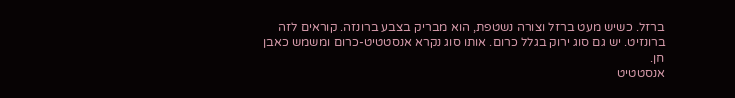ברזל. כשיש מעט ברזל וצורה נשטפת, הוא מבריק בצבע ברונזה. קוראים לזה ברונזיט. יש גם סוג ירוק בגלל כרום. אותו סוג נקרא אנסטטיט-כרום ומשמש כאבן חן.
אנסטטיט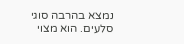נמצא בהרבה סוגי סלעים. הוא מצוי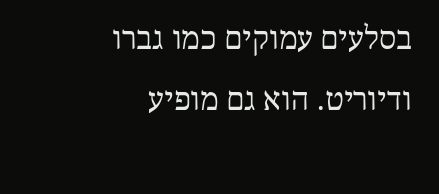בסלעים עמוקים כמו גברו ודיוריט. הוא גם מופיע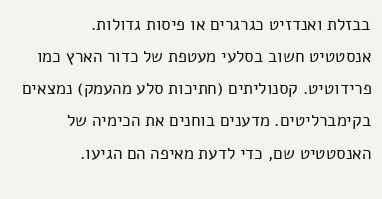בבזלת ואנדזיט כגרגרים או פיסות גדולות.
אנסטטיט חשוב בסלעי מעטפת של כדור הארץ כמו פרידוטיט. קסנוליתים (חתיכות סלע מהעמק) נמצאים בקימברליטים. מדענים בוחנים את הכימיה של האנסטטיט שם, כדי לדעת מאיפה הם הגיעו.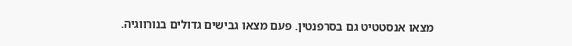מצאו אנסטטיט גם בסרפנטין. פעם מצאו גבישים גדולים בנורווגיה.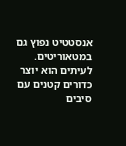אנסטטיט נפוץ גם במטאוריטים. לעיתים הוא יוצר כדורים קטנים עם סיבים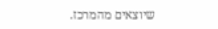שיוצאים מהמרכז.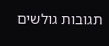תגובות גולשים